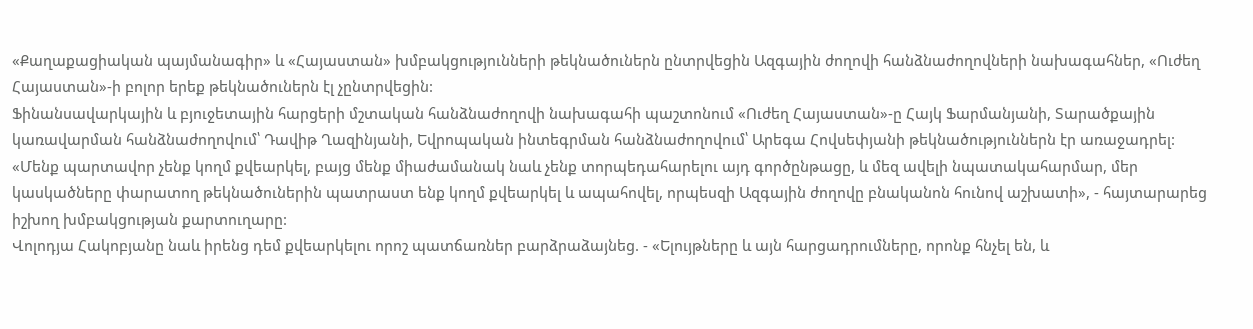«Քաղաքացիական պայմանագիր» և «Հայաստան» խմբակցությունների թեկնածուներն ընտրվեցին Ազգային ժողովի հանձնաժողովների նախագահներ, «Ուժեղ Հայաստան»-ի բոլոր երեք թեկնածուներն էլ չընտրվեցին:
Ֆինանսավարկային և բյուջետային հարցերի մշտական հանձնաժողովի նախագահի պաշտոնում «Ուժեղ Հայաստան»-ը Հայկ Ֆարմանյանի, Տարածքային կառավարման հանձնաժողովում՝ Դավիթ Ղազինյանի, Եվրոպական ինտեգրման հանձնաժողովում՝ Արեգա Հովսեփյանի թեկնածություններն էր առաջադրել:
«Մենք պարտավոր չենք կողմ քվեարկել, բայց մենք միաժամանակ նաև չենք տորպեդահարելու այդ գործընթացը, և մեզ ավելի նպատակահարմար, մեր կասկածները փարատող թեկնածուներին պատրաստ ենք կողմ քվեարկել և ապահովել, որպեսզի Ազգային ժողովը բնականոն հունով աշխատի», - հայտարարեց իշխող խմբակցության քարտուղարը:
Վոլոդյա Հակոբյանը նաև իրենց դեմ քվեարկելու որոշ պատճառներ բարձրաձայնեց. - «Ելույթները և այն հարցադրումները, որոնք հնչել են, և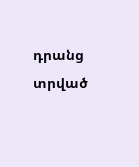դրանց տրված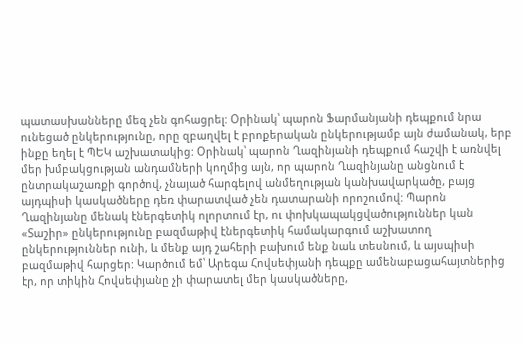պատասխանները մեզ չեն գոհացրել: Օրինակ՝ պարոն Ֆարմանյանի դեպքում նրա ունեցած ընկերությունը, որը զբաղվել է բրոքերական ընկերությամբ այն ժամանակ, երբ ինքը եղել է ՊԵԿ աշխատակից: Օրինակ՝ պարոն Ղազինյանի դեպքում հաշվի է առնվել մեր խմբակցության անդամների կողմից այն, որ պարոն Ղազինյանը անցնում է ընտրակաշառքի գործով, չնայած հարգելով անմեղության կանխավարկածը, բայց այդպիսի կասկածները դեռ փարատված չեն դատարանի որոշումով: Պարոն Ղազինյանը մենակ էներգետիկ ոլորտում էր, ու փոխկապակցվածություններ կան «Տաշիր» ընկերությունը բազմաթիվ էներգետիկ համակարգում աշխատող ընկերություններ ունի, և մենք այդ շահերի բախում ենք նաև տեսնում, և այսպիսի բազմաթիվ հարցեր: Կարծում եմ՝ Արեգա Հովսեփյանի դեպքը ամենաբացահայտներից էր, որ տիկին Հովսեփյանը չի փարատել մեր կասկածները,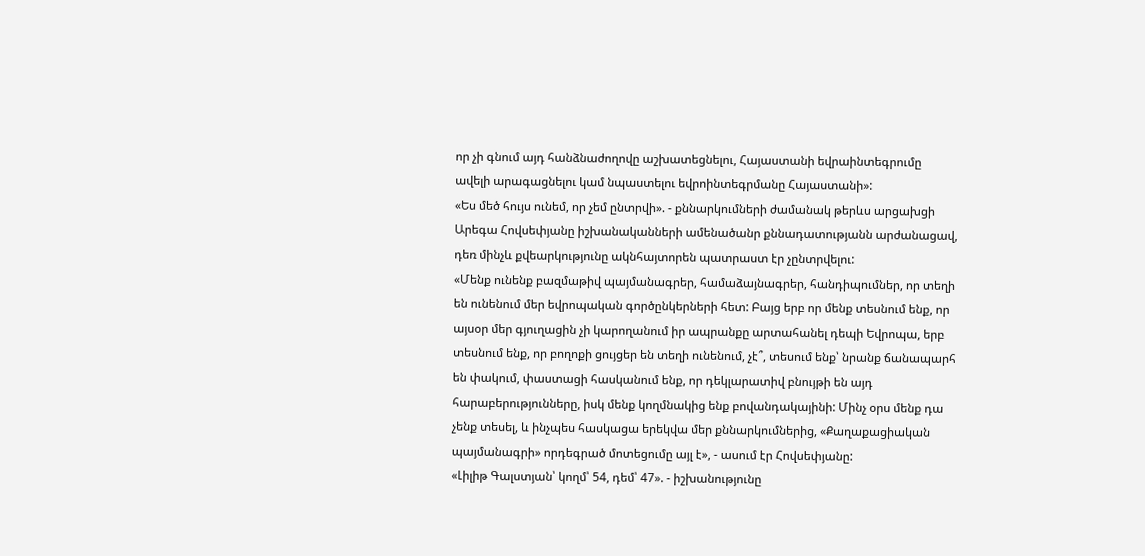որ չի գնում այդ հանձնաժողովը աշխատեցնելու, Հայաստանի եվրաինտեգրումը ավելի արագացնելու կամ նպաստելու եվրոինտեգրմանը Հայաստանի»:
«Ես մեծ հույս ունեմ, որ չեմ ընտրվի». - քննարկումների ժամանակ թերևս արցախցի Արեգա Հովսեփյանը իշխանականների ամենածանր քննադատությանն արժանացավ, դեռ մինչև քվեարկությունը ակնհայտորեն պատրաստ էր չընտրվելու:
«Մենք ունենք բազմաթիվ պայմանագրեր, համաձայնագրեր, հանդիպումներ, որ տեղի են ունենում մեր եվրոպական գործընկերների հետ: Բայց երբ որ մենք տեսնում ենք, որ այսօր մեր գյուղացին չի կարողանում իր ապրանքը արտահանել դեպի Եվրոպա, երբ տեսնում ենք, որ բողոքի ցույցեր են տեղի ունենում, չէ՞, տեսում ենք՝ նրանք ճանապարհ են փակում, փաստացի հասկանում ենք, որ դեկլարատիվ բնույթի են այդ հարաբերությունները, իսկ մենք կողմնակից ենք բովանդակայինի: Մինչ օրս մենք դա չենք տեսել, և ինչպես հասկացա երեկվա մեր քննարկումներից, «Քաղաքացիական պայմանագրի» որդեգրած մոտեցումը այլ է», - ասում էր Հովսեփյանը:
«Լիլիթ Գալստյան՝ կողմ՝ 54, դեմ՝ 47». - իշխանությունը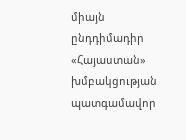միայն ընդդիմադիր «Հայաստան» խմբակցության պատգամավոր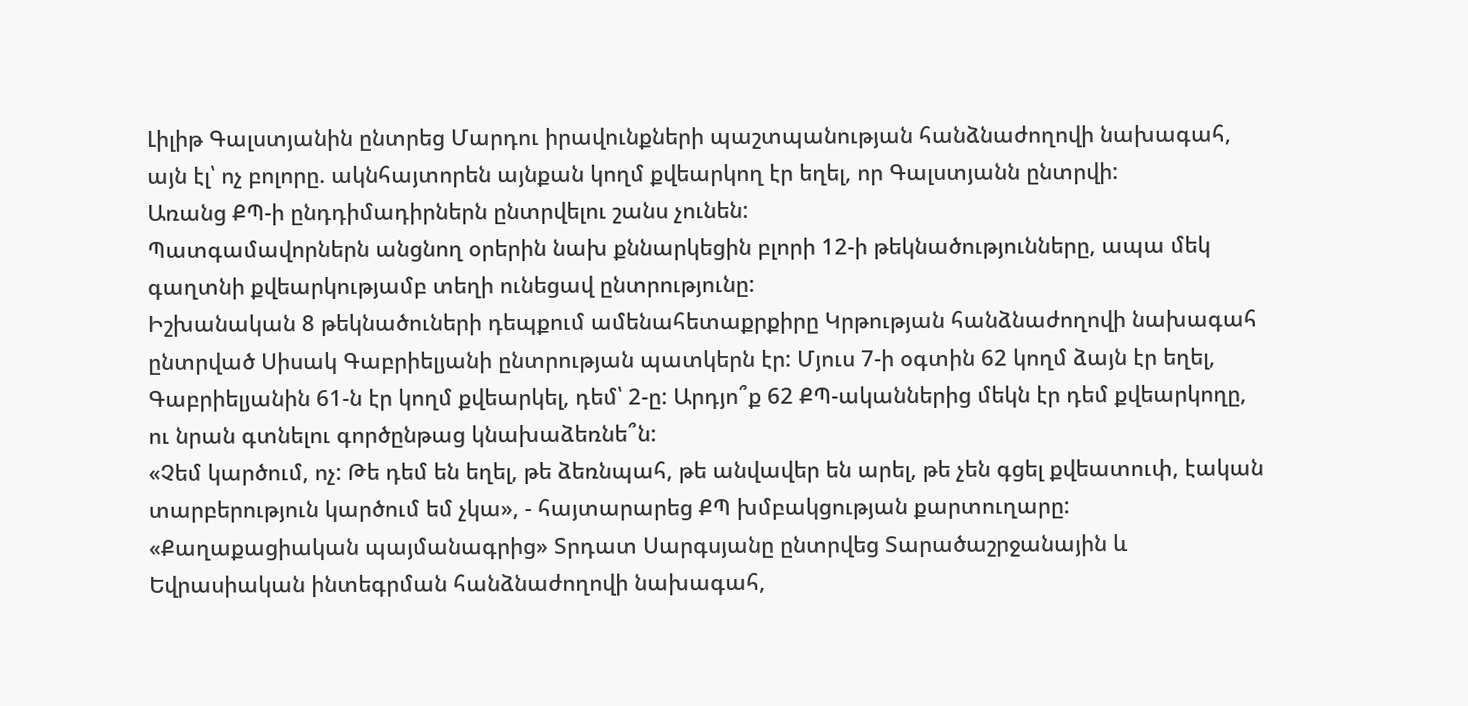Լիլիթ Գալստյանին ընտրեց Մարդու իրավունքների պաշտպանության հանձնաժողովի նախագահ, այն էլ՝ ոչ բոլորը. ակնհայտորեն այնքան կողմ քվեարկող էր եղել, որ Գալստյանն ընտրվի:
Առանց ՔՊ-ի ընդդիմադիրներն ընտրվելու շանս չունեն:
Պատգամավորներն անցնող օրերին նախ քննարկեցին բլորի 12-ի թեկնածությունները, ապա մեկ գաղտնի քվեարկությամբ տեղի ունեցավ ընտրությունը:
Իշխանական 8 թեկնածուների դեպքում ամենահետաքրքիրը Կրթության հանձնաժողովի նախագահ ընտրված Սիսակ Գաբրիելյանի ընտրության պատկերն էր: Մյուս 7-ի օգտին 62 կողմ ձայն էր եղել, Գաբրիելյանին 61-ն էր կողմ քվեարկել, դեմ՝ 2-ը: Արդյո՞ք 62 ՔՊ-ականներից մեկն էր դեմ քվեարկողը, ու նրան գտնելու գործընթաց կնախաձեռնե՞ն:
«Չեմ կարծում, ոչ: Թե դեմ են եղել, թե ձեռնպահ, թե անվավեր են արել, թե չեն գցել քվեատուփ, էական տարբերություն կարծում եմ չկա», - հայտարարեց ՔՊ խմբակցության քարտուղարը:
«Քաղաքացիական պայմանագրից» Տրդատ Սարգսյանը ընտրվեց Տարածաշրջանային և Եվրասիական ինտեգրման հանձնաժողովի նախագահ,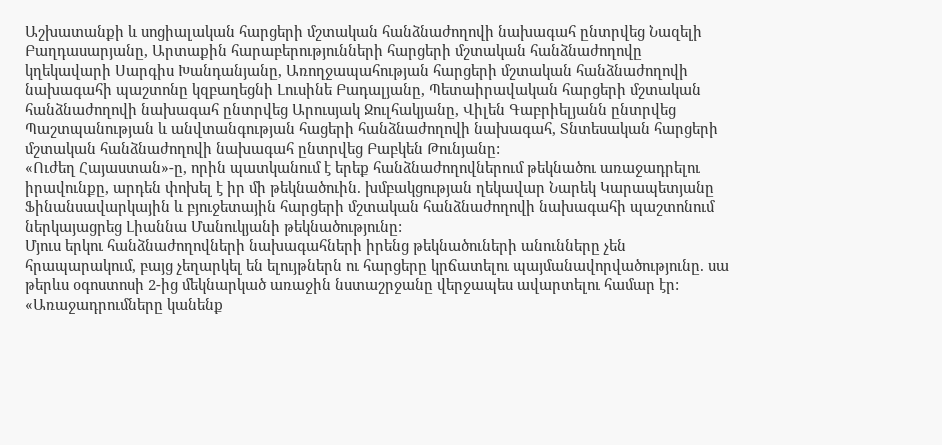Աշխատանքի և սոցիալական հարցերի մշտական հանձնաժողովի նախագահ ընտրվեց Նազելի Բաղդասարյանը, Արտաքին հարաբերությունների հարցերի մշտական հանձնաժողովը կղեկավարի Սարգիս Խանդանյանը, Առողջապահության հարցերի մշտական հանձնաժողովի նախագահի պաշտոնը կզբաղեցնի Լուսինե Բադալյանը, Պետաիրավական հարցերի մշտական հանձնաժողովի նախագահ ընտրվեց Արուսյակ Ջուլհակյանը, Վիլեն Գաբրիելյանն ընտրվեց Պաշտպանության և անվտանգության հացերի հանձնաժողովի նախագահ, Տնտեսական հարցերի մշտական հանձնաժողովի նախագահ ընտրվեց Բաբկեն Թունյանը:
«Ուժեղ Հայաստան»-ը, որին պատկանում է երեք հանձնաժողովներում թեկնածու առաջադրելու իրավունքը, արդեն փոխել է իր մի թեկնածուին. խմբակցության ղեկավար Նարեկ Կարապետյանը Ֆինանսավարկային և բյուջետային հարցերի մշտական հանձնաժողովի նախագահի պաշտոնում ներկայացրեց Լիաննա Մանուկյանի թեկնածությունը:
Մյուս երկու հանձնաժողովների նախագահների իրենց թեկնածուների անունները չեն հրապարակում, բայց չեղարկել են ելույթներն ու հարցերը կրճատելու պայմանավորվածությունը. սա թերևս օգոստոսի 2-ից մեկնարկած առաջին նստաշրջանը վերջապես ավարտելու համար էր:
«Առաջադրումները կանենք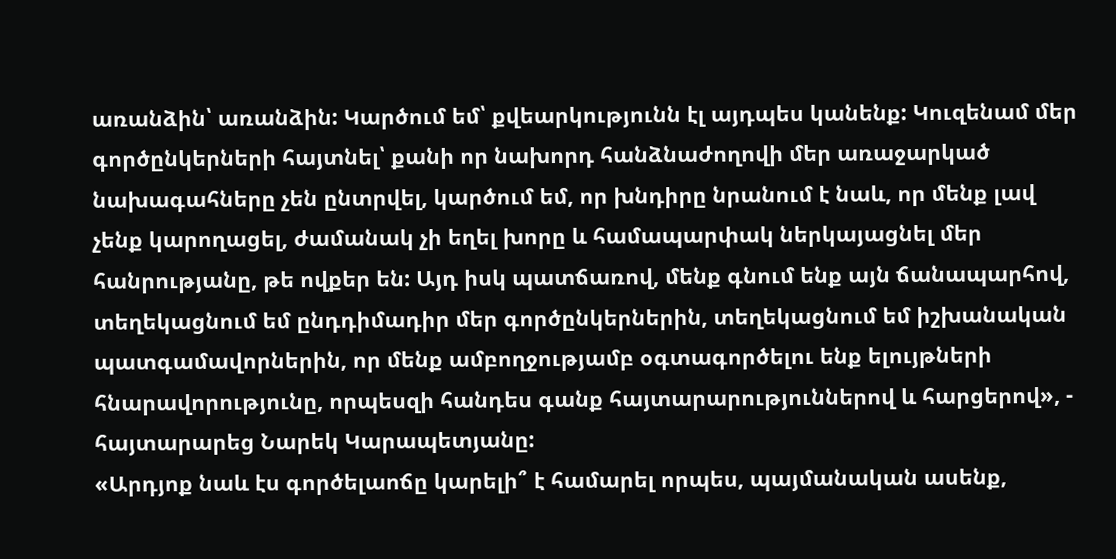առանձին՝ առանձին: Կարծում եմ՝ քվեարկությունն էլ այդպես կանենք: Կուզենամ մեր գործընկերների հայտնել՝ քանի որ նախորդ հանձնաժողովի մեր առաջարկած նախագահները չեն ընտրվել, կարծում եմ, որ խնդիրը նրանում է նաև, որ մենք լավ չենք կարողացել, ժամանակ չի եղել խորը և համապարփակ ներկայացնել մեր հանրությանը, թե ովքեր են: Այդ իսկ պատճառով, մենք գնում ենք այն ճանապարհով, տեղեկացնում եմ ընդդիմադիր մեր գործընկերներին, տեղեկացնում եմ իշխանական պատգամավորներին, որ մենք ամբողջությամբ օգտագործելու ենք ելույթների հնարավորությունը, որպեսզի հանդես գանք հայտարարություններով և հարցերով», - հայտարարեց Նարեկ Կարապետյանը:
«Արդյոք նաև էս գործելաոճը կարելի՞ է համարել որպես, պայմանական ասենք,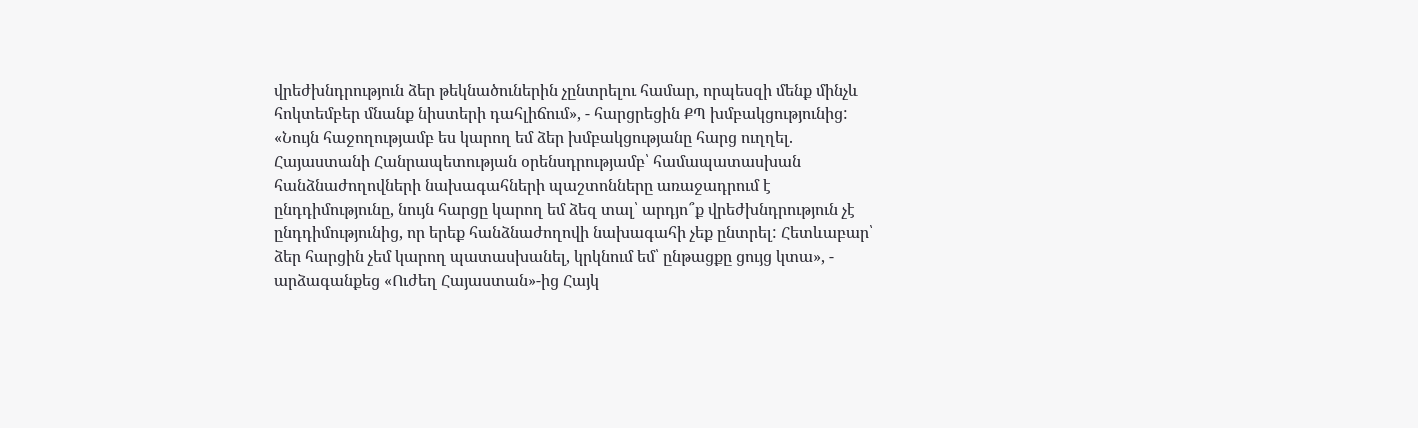վրեժխնդրություն ձեր թեկնածուներին չընտրելու համար, որպեսզի մենք մինչև հոկտեմբեր մնանք նիստերի դահլիճում», - հարցրեցին ՔՊ խմբակցությունից:
«Նույն հաջողությամբ ես կարող եմ ձեր խմբակցությանը հարց ուղղել. Հայաստանի Հանրապետության օրենսդրությամբ՝ համապատասխան հանձնաժողովների նախագահների պաշտոնները առաջադրում է ընդդիմությունը, նույն հարցը կարող եմ ձեզ տալ՝ արդյո՞ք վրեժխնդրություն չէ ընդդիմությունից, որ երեք հանձնաժողովի նախագահի չեք ընտրել: Հետևաբար՝ ձեր հարցին չեմ կարող պատասխանել, կրկնում եմ՝ ընթացքը ցույց կտա», - արձագանքեց «Ուժեղ Հայաստան»-ից Հայկ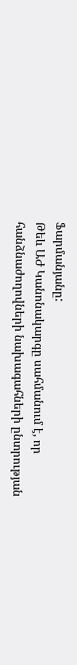Ֆարմանյանը:
Թեև ԱԺ Կանոնակարգը սահմանում է, որ հանձնաժողովների նախագահների ընտրության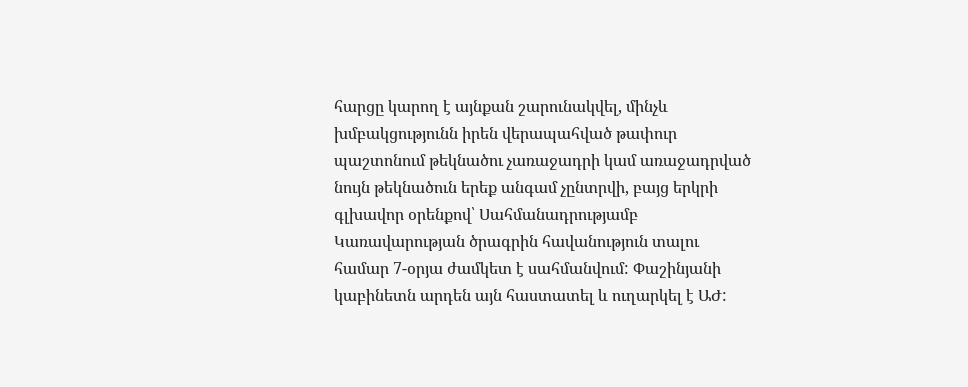հարցը կարող է այնքան շարունակվել, մինչև խմբակցությունն իրեն վերապահված թափուր պաշտոնում թեկնածու չառաջադրի կամ առաջադրված նույն թեկնածուն երեք անգամ չընտրվի, բայց երկրի գլխավոր օրենքով՝ Սահմանադրությամբ Կառավարության ծրագրին հավանություն տալու համար 7-օրյա ժամկետ է սահմանվում: Փաշինյանի կաբինետն արդեն այն հաստատել և ուղարկել է ԱԺ: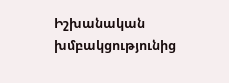Իշխանական խմբակցությունից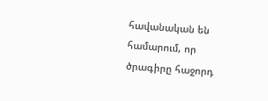հավանական են համարում, որ ծրագիրը հաջորդ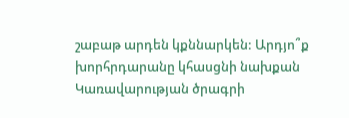շաբաթ արդեն կքննարկեն: Արդյո՞ք խորհրդարանը կհասցնի նախքան Կառավարության ծրագրի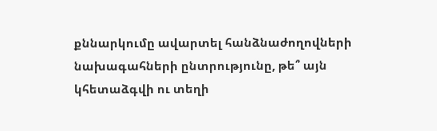քննարկումը ավարտել հանձնաժողովների նախագահների ընտրությունը, թե՞ այն կհետաձգվի ու տեղի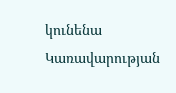կունենա Կառավարության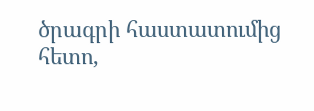ծրագրի հաստատումից հետո,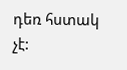դեռ հստակ չէ: